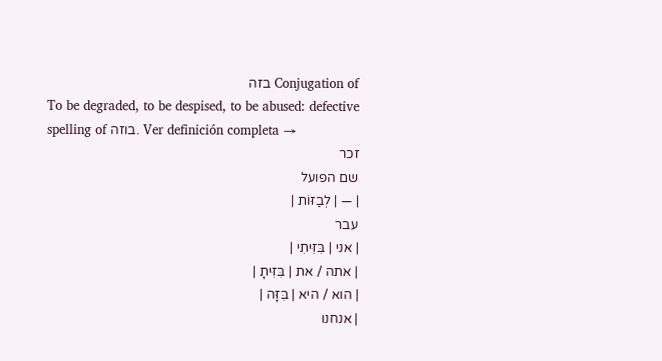Conjugation of בזה
To be degraded, to be despised, to be abused: defective spelling of בוזה. Ver definición completa →
זכר
שם הפועל
| — | לְבַזּוֹת |
עבר
| אני | בִּזִּיתִי |
| אתה / את | בִּזִּיתָ |
| הוא / היא | בִּזָּה |
| אנחנו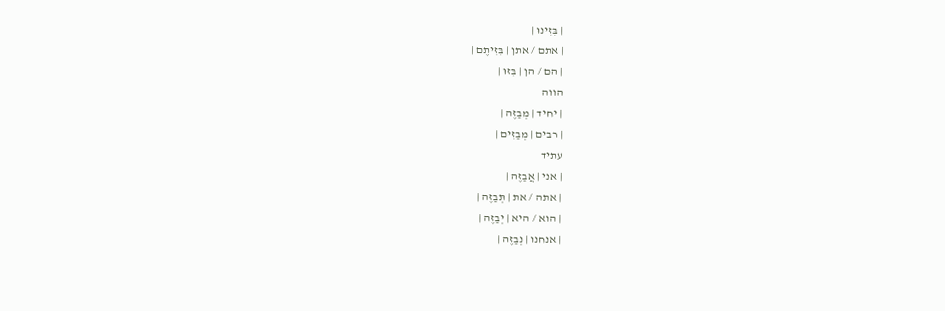| בִּזִּינוּ |
| אתם / אתן | בִּזִּיתֶם |
| הם / הן | בִּזּוּ |
הווה
| יחיד | מְבַזֶּה |
| רבים | מְבַזִּים |
עתיד
| אני | אֲבַזֶּה |
| אתה / את | תְּבַזֶּה |
| הוא / היא | יְבַזֶּה |
| אנחנו | נְבַזֶּה |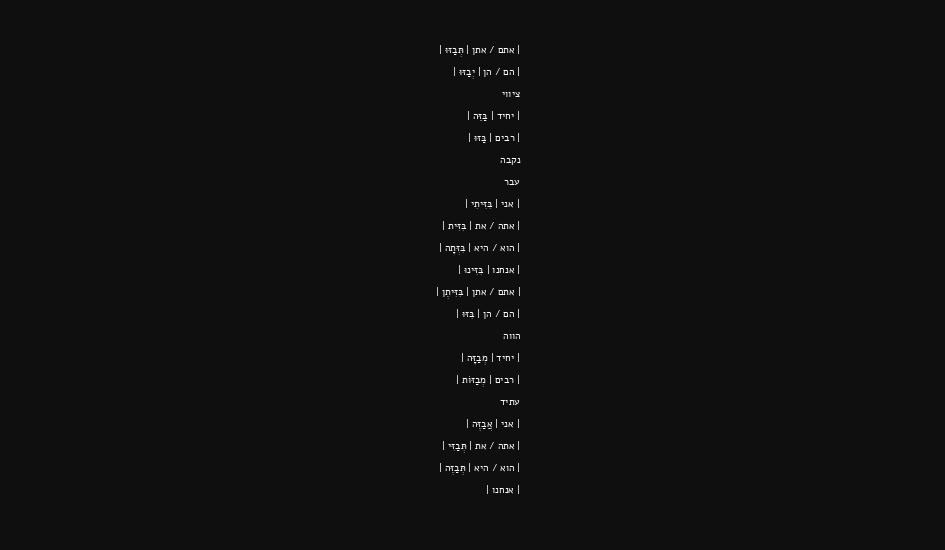| אתם / אתן | תְּבַזּוּ |
| הם / הן | יְבַזּוּ |
ציווי
| יחיד | בַּזֵּה |
| רבים | בַּזּוּ |
נקבה
עבר
| אני | בִּזִּיתִי |
| אתה / את | בִּזִּית |
| הוא / היא | בִּזְּתָה |
| אנחנו | בִּזִּינוּ |
| אתם / אתן | בִּזִּיתֶן |
| הם / הן | בִּזּוּ |
הווה
| יחיד | מְבַזָּה |
| רבים | מְבַזּוֹת |
עתיד
| אני | אֲבַזֶּה |
| אתה / את | תְּבַזִּי |
| הוא / היא | תְּבַזֶּה |
| אנחנו |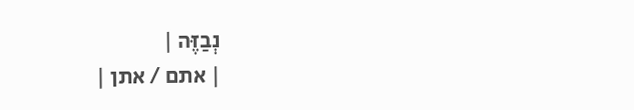נְבַזֶּה |
| אתם / אתן |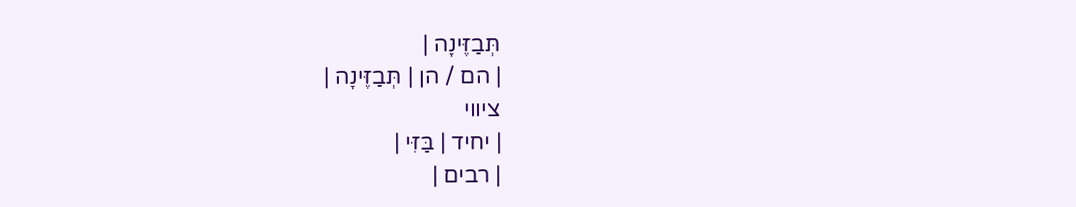תְּבַזֶּינָה |
| הם / הן | תְּבַזֶּינָה |
ציווי
| יחיד | בַּזִּי |
| רבים |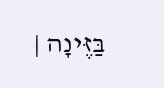בַּזֶּינָה |